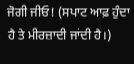ਜੋਗੀ ਜੀਓ! (ਸਪਾਟ ਆਫ਼ ਹੁੰਦਾ ਹੈ ਤੇ ਮੀਰਜ਼ਾਦੀ ਜਾਂਦੀ ਹੈ।)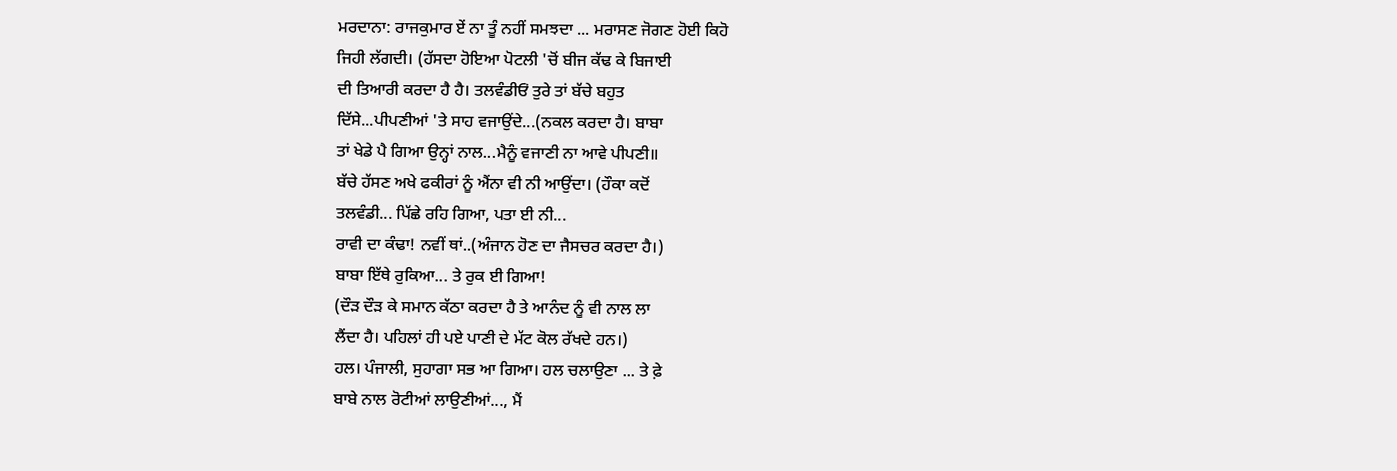ਮਰਦਾਨਾ: ਰਾਜਕੁਮਾਰ ਏਂ ਨਾ ਤੂੰ ਨਹੀਂ ਸਮਝਦਾ ... ਮਰਾਸਣ ਜੋਗਣ ਹੋਈ ਕਿਹੋ
ਜਿਹੀ ਲੱਗਦੀ। (ਹੱਸਦਾ ਹੋਇਆ ਪੋਟਲੀ 'ਚੋਂ ਬੀਜ ਕੱਢ ਕੇ ਬਿਜਾਈ
ਦੀ ਤਿਆਰੀ ਕਰਦਾ ਹੈ ਹੈ। ਤਲਵੰਡੀਓਂ ਤੁਰੇ ਤਾਂ ਬੱਚੇ ਬਹੁਤ
ਦਿੱਸੇ...ਪੀਪਣੀਆਂ 'ਤੇ ਸਾਹ ਵਜਾਉਂਦੇ...(ਨਕਲ ਕਰਦਾ ਹੈ। ਬਾਬਾ
ਤਾਂ ਖੇਡੇ ਪੈ ਗਿਆ ਉਨ੍ਹਾਂ ਨਾਲ...ਮੈਨੂੰ ਵਜਾਣੀ ਨਾ ਆਵੇ ਪੀਪਣੀ॥
ਬੱਚੇ ਹੱਸਣ ਅਖੇ ਫਕੀਰਾਂ ਨੂੰ ਐਂਨਾ ਵੀ ਨੀ ਆਉਂਦਾ। (ਹੌਕਾ ਕਦੋਂ
ਤਲਵੰਡੀ... ਪਿੱਛੇ ਰਹਿ ਗਿਆ, ਪਤਾ ਈ ਨੀ...
ਰਾਵੀ ਦਾ ਕੰਢਾ! ਨਵੀਂ ਥਾਂ..(ਅੰਜਾਨ ਹੋਣ ਦਾ ਜੈਸਚਰ ਕਰਦਾ ਹੈ।)
ਬਾਬਾ ਇੱਥੇ ਰੁਕਿਆ... ਤੇ ਰੁਕ ਈ ਗਿਆ!
(ਦੌੜ ਦੌੜ ਕੇ ਸਮਾਨ ਕੱਠਾ ਕਰਦਾ ਹੈ ਤੇ ਆਨੰਦ ਨੂੰ ਵੀ ਨਾਲ ਲਾ
ਲੈਂਦਾ ਹੈ। ਪਹਿਲਾਂ ਹੀ ਪਏ ਪਾਣੀ ਦੇ ਮੱਟ ਕੋਲ ਰੱਖਦੇ ਹਨ।)
ਹਲ। ਪੰਜਾਲੀ, ਸੁਹਾਗਾ ਸਭ ਆ ਗਿਆ। ਹਲ ਚਲਾਉਣਾ ... ਤੇ ਫ਼ੇ
ਬਾਬੇ ਨਾਲ ਰੋਟੀਆਂ ਲਾਉਣੀਆਂ..., ਮੈਂ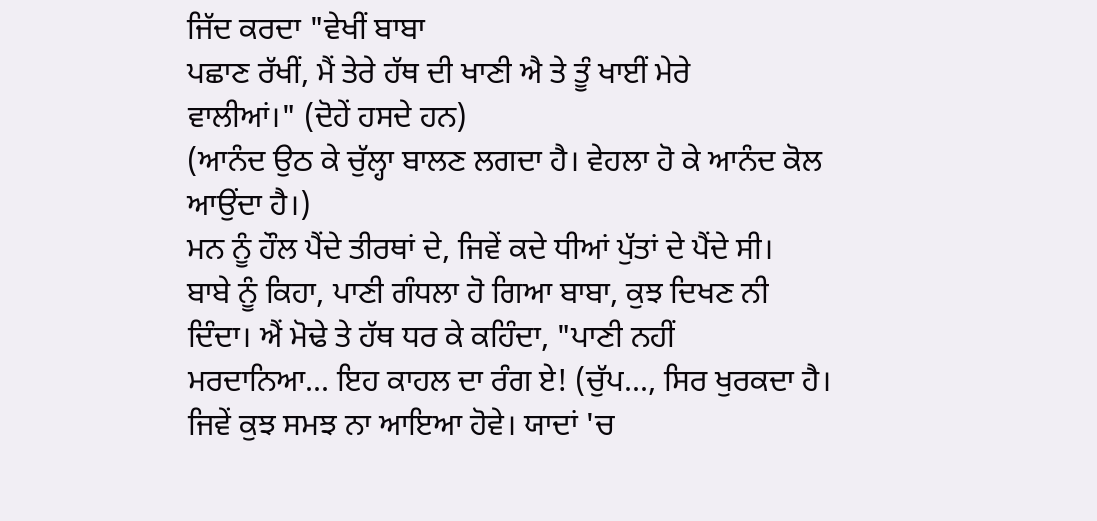ਜਿੱਦ ਕਰਦਾ "ਵੇਖੀਂ ਬਾਬਾ
ਪਛਾਣ ਰੱਖੀਂ, ਮੈਂ ਤੇਰੇ ਹੱਥ ਦੀ ਖਾਣੀ ਐ ਤੇ ਤੂੰ ਖਾਈਂ ਮੇਰੇ
ਵਾਲੀਆਂ।" (ਦੋਹੇਂ ਹਸਦੇ ਹਨ)
(ਆਨੰਦ ਉਠ ਕੇ ਚੁੱਲ੍ਹਾ ਬਾਲਣ ਲਗਦਾ ਹੈ। ਵੇਹਲਾ ਹੋ ਕੇ ਆਨੰਦ ਕੋਲ
ਆਉਂਦਾ ਹੈ।)
ਮਨ ਨੂੰ ਹੌਲ ਪੈਂਦੇ ਤੀਰਥਾਂ ਦੇ, ਜਿਵੇਂ ਕਦੇ ਧੀਆਂ ਪੁੱਤਾਂ ਦੇ ਪੈਂਦੇ ਸੀ।
ਬਾਬੇ ਨੂੰ ਕਿਹਾ, ਪਾਣੀ ਗੰਧਲਾ ਹੋ ਗਿਆ ਬਾਬਾ, ਕੁਝ ਦਿਖਣ ਨੀ
ਦਿੰਦਾ। ਐਂ ਮੋਢੇ ਤੇ ਹੱਥ ਧਰ ਕੇ ਕਹਿੰਦਾ, "ਪਾਣੀ ਨਹੀਂ
ਮਰਦਾਨਿਆ... ਇਹ ਕਾਹਲ ਦਾ ਰੰਗ ਏ! (ਚੁੱਪ..., ਸਿਰ ਖੁਰਕਦਾ ਹੈ।
ਜਿਵੇਂ ਕੁਝ ਸਮਝ ਨਾ ਆਇਆ ਹੋਵੇ। ਯਾਦਾਂ 'ਚ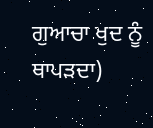ਗੁਆਚਾ ਖੁਦ ਨੂੰ
ਥਾਪੜਦਾ)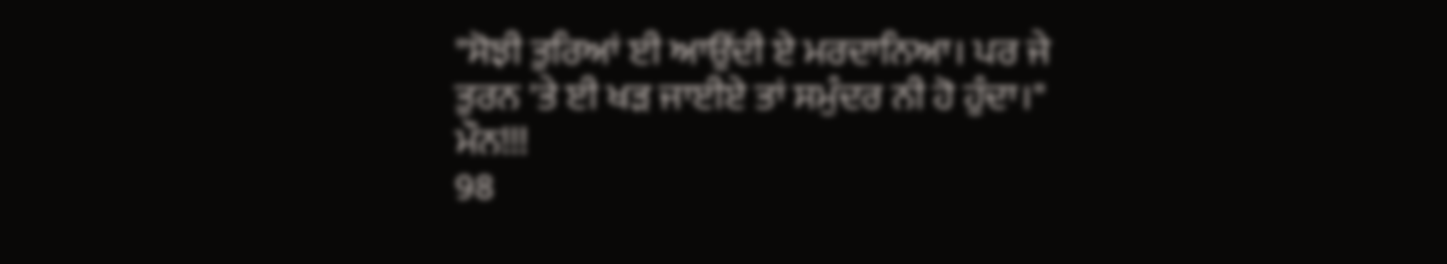"ਸੋਝੀ ਤੁਰਿਆਂ ਈ ਆਉਂਦੀ ਏ ਮਰਦਾਨਿਆ। ਪਰ ਜੇ
ਤੁਰਨ 'ਤੇ ਈ ਖੜ ਜਾਈਏ ਤਾਂ ਸਮੁੰਦਰ ਨੀ ਹੋ ਹੁੰਦਾ।"
ਮੌਨ!!!
98